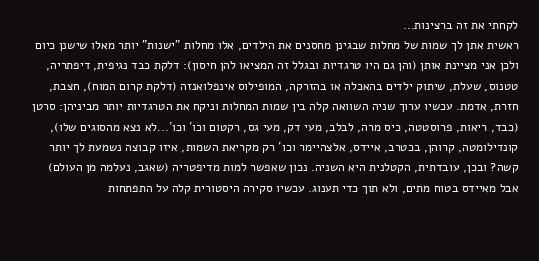לקחתי את זה ברצינות...
ראשית אתן לך שמות של מחלות שבגינן מחסנים את הילדים, אלו מחלות "ישנות" יותר מאלו שישנן כיום ולכן אני מציינת אותן (והן גם היו טרגדיות ובגלל זה המציאו להן חיסון): דלקת כבד נגיפית, דיפתריה, טטנוס, שעלת, שיתוק ילדים בהאכלה או בהזרקה, המופילוס אינפלואנזה (דלקת קרום המוח), חצבת, חזרת, אדמת. עכשיו ערוך שניה השוואה קלה בין שמות המחלות וניקח את הטרגדיות יותר מביניהן: סרטן (כבד, ריאות, פרוסטטה, כיס מרה, לבלב, מעי דק, מעי גס, רקטום וכו´ וכו´...לא נצא מהסוגים שלו), קונדילומטה, קרוהן, בכטרב, איידס, אלצהיימר וכו´ רק מקריאת השמות, איזו קבוצה נשמעת לך יותר קשה? ובכן, עובדתית, הקטלנית היא השניה. נכון שאפשר למות מדיפטריה (שאגב, נעלמה מן העולם) אבל מאיידס בטוח מתים, ולא תוך כדי תענוג. עכשיו סקירה היסטורית קלה על התפתחות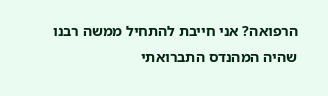הרפואה? אני חייבת להתחיל ממשה רבנו שהיה המהנדס התברואתי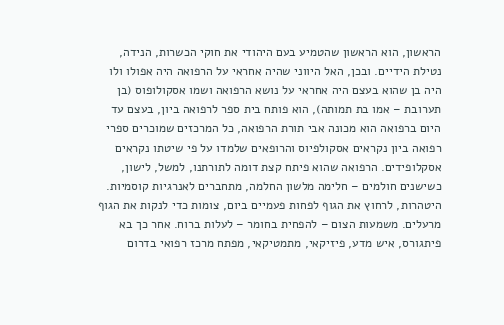הראשון, הוא הראשון שהטמיע בעם היהודי את חוקי הכשרות, הנידה, נטילת הידיים. ובכן, האל היווני שהיה אחראי על הרפואה היה אפולו ולו היה בן שהוא בעצם היה אחראי על נושא הרפואה ושמו אסקולופוס (בן תערובת – אמו בת תמותה), הוא פותח בית ספר לרפואה ביון, בעצם עד היום ברפואה הוא מכונה אבי תורת הרפואה, כל המרכזים שמוכרים ספרי רפואה ביון נקראים אסקולפיוס והרופאים שלמדו על פי שיטתו נקראים אסקלופידים. הרפואה שהוא פיתח קצת דומה לתורתנו, למשל, לישון, כשישנים חולמים – חלימה מלשון החלמה, מתחברים לאנרגיות קוסמיות. היטהרות, לרחוץ את הגוף לפחות פעמיים ביום, צומות כדי לנקות את הגוף מרעלים. משמעות הצום – להפחית בחומר – לעלות ברוח. אחר כך בא פיתגורס, איש מדע, פיזיקאי, מתמטיקאי, מפתח מרכז רפואי בדרום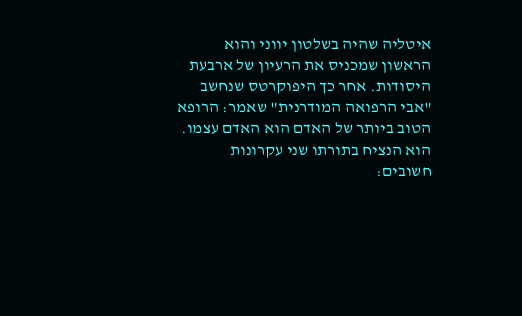איטליה שהיה בשלטון יווני והוא הראשון שמכניס את הרעיון של ארבעת היסודות. אחר כך היפוקרטס שנחשב "אבי הרפואה המודרנית" שאמר: הרופא הטוב ביותר של האדם הוא האדם עצמו. הוא הנציח בתורתו שני עקרונות חשובים: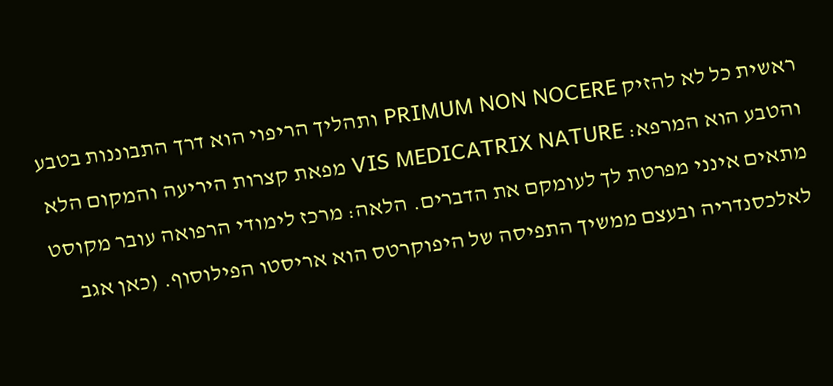ראשית כל לא להזיק PRIMUM NON NOCERE ותהליך הריפוי הוא דרך התבוננות בטבע והטבע הוא המרפא: VIS MEDICATRIX NATURE מפאת קצרות היריעה והמקום הלא מתאים אינני מפרטת לך לעומקם את הדברים. הלאה: מרכז לימודי הרפואה עובר מקוסט לאלכסנדריה ובעצם ממשיך התפיסה של היפוקרטס הוא אריסטו הפילוסוף. (כאן אגב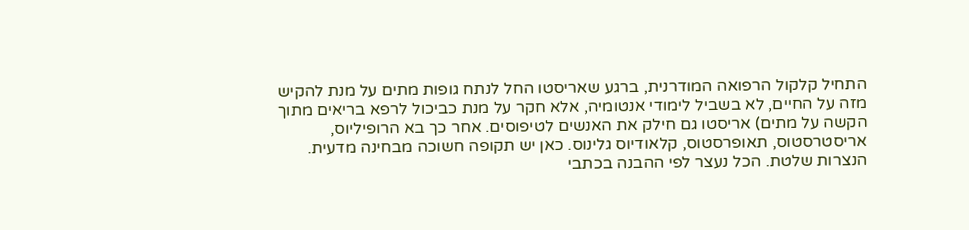התחיל קלקול הרפואה המודרנית, ברגע שאריסטו החל לנתח גופות מתים על מנת להקיש מזה על החיים, לא בשביל לימודי אנטומיה, אלא חקר על מנת כביכול לרפא בריאים מתוך הקשה על מתים) אריסטו גם חילק את האנשים לטיפוסים. אחר כך בא הרופיליוס, אריסטרסטוס, תאופרסטוס, קלאודיוס גלינוס. כאן יש תקופה חשוכה מבחינה מדעית. הנצרות שלטת. הכל נעצר לפי ההבנה בכתבי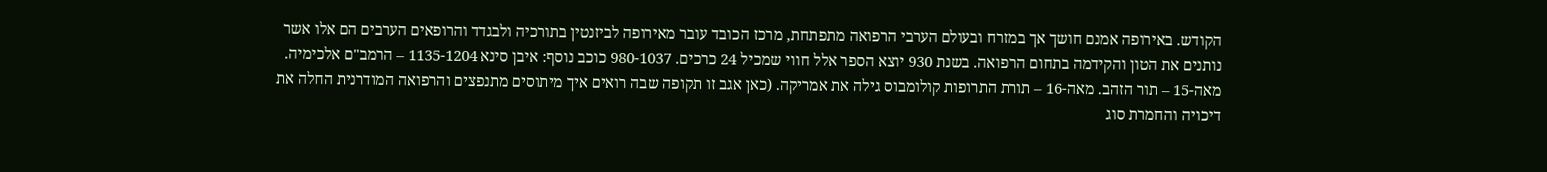הקודש. באירופה אמנם חושך אך במזרח ובעולם הערבי הרפואה מתפתחת, מרכז הכובד עובר מאירופה לביזנטין בתורכיה ולבגדד והרופאים הערבים הם אלו אשר נותנים את הטון והקידמה בתחום הרפואה. בשנת 930 יוצא הספר אלל חווי שמכיל 24 כרכים. 980-1037 כוכב נוסף: איבן סינא 1135-1204 – הרמב"ם אלכימיה. מאה-15 – תור הזהב. מאה-16 – תורת התרופות קולומבוס גילה את אמריקה. (כאן אגב זו תקופה שבה רואים איך מיתוסים מתנפצים והרפואה המודרנית החלה את דיכויה והחמרת סוג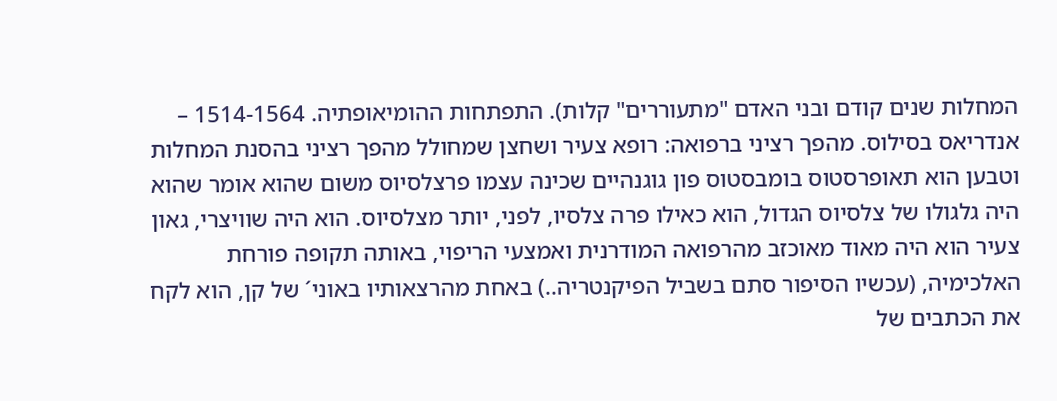המחלות שנים קודם ובני האדם "מתעוררים" קלות). התפתחות ההומיאופתיה. 1514-1564 – אנדריאס בסילוס. מהפך רציני ברפואה: רופא צעיר ושחצן שמחולל מהפך רציני בהסנת המחלות וטבען הוא תאופרסטוס בומבסטוס פון גוגנהיים שכינה עצמו פרצלסיוס משום שהוא אומר שהוא היה גלגולו של צלסיוס הגדול, הוא כאילו פרה צלסיו, לפני, יותר מצלסיוס. הוא היה שוויצרי, גאון צעיר הוא היה מאוד מאוכזב מהרפואה המודרנית ואמצעי הריפוי, באותה תקופה פורחת האלכימיה, (עכשיו הסיפור סתם בשביל הפיקנטריה..) באחת מהרצאותיו באוני´ של קן, הוא לקח את הכתבים של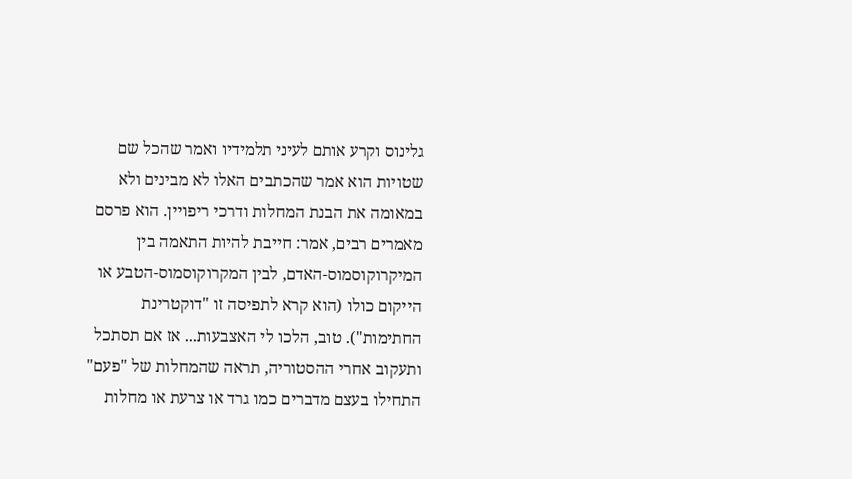גלינוס וקרע אותם לעיני תלמידיו ואמר שהכל שם שטויות הוא אמר שהכתבים האלו לא מבינים ולא במאומה את הבנת המחלות ודרכי ריפויין. הוא פרסם מאמרים רבים, אמר: חייבת להיות התאמה בין המיקרוקוסמוס-האדם, לבין המקרוקוסמוס-הטבע או הייקום כולו (הוא קרא לתפיסה זו "דוקטרינת החתימות"). טוב, הלכו לי האצבעות... אז אם תסתכל ותעקוב אחרי ההסטוריה, תראה שהמחלות של "פעם" התחילו בעצם מדברים כמו גרד או צרעת או מחלות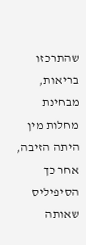שהתרכזו בריאות, מבחינת מחלות מין היתה הזיבה, אחר כך הסיפיליס שאותה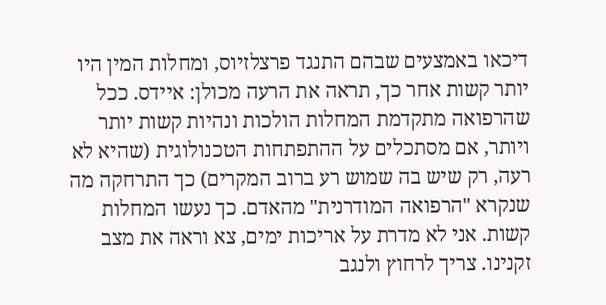דיכאו באמצעים שבהם התנגד פרצלזיוס, ומחלות המין היו יותר קשות אחר כך, תראה את הרעה מכולן: איידס. ככל שהרפואה מתקדמת המחלות הולכות ונהיות קשות יותר ויותר, אם מסתכלים על ההתפתחות הטכנולוגית (שהיא לא רעה, רק שיש בה שמוש רע ברוב המקרים) כך התרחקה מה שנקרא "הרפואה המודרנית" מהאדם. כך נעשו המחלות קשות. אני לא מדרת על אריכות ימים, צא וראה את מצב זקנינו. צריך לרחוץ ולנגב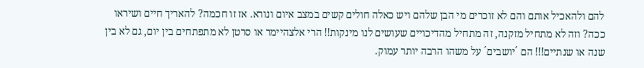להם ולהאכיל אותם והם לא זוכרים מי הבן שלהם ויש כאלה חולים קשים במצב איום ונורא. אז זו חכמה? להאריך חיים ושיראו ככה? וזה לא מתחיל מזקנה, זה מתחיל מהדיכויים שעושים לנו מינקות!! הרי אלצהיימר או סרטן לא מתפתחים בין יום, גם לא בין שנה או שנתיים!!! הם ´יושבים´ על משהו הרבה יותר עמוק.